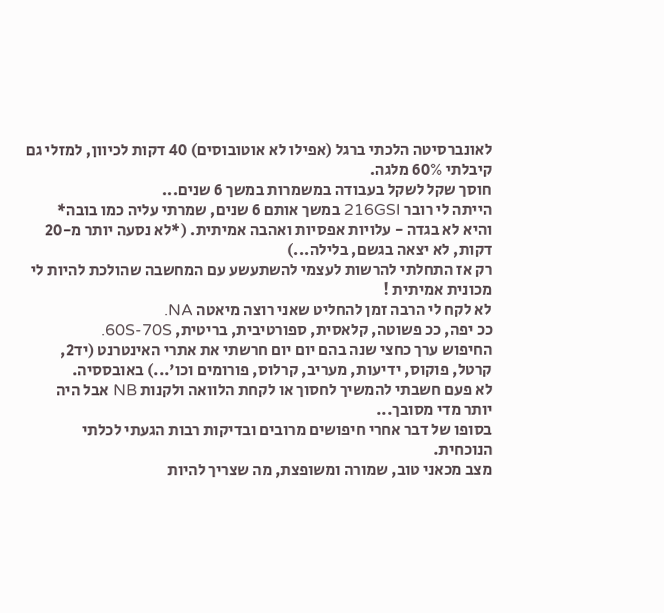לאונברסיטה הלכתי ברגל (אפילו לא אוטובוסים) 40 דקות לכיוון, למזלי גם קיבלתי 60% מלגה.
חוסך שקל לשקל בעבודה במשמרות במשך 6 שנים...
הייתה לי רובר 216GSI במשך אותם 6 שנים, שמרתי עליה כמו בובה* והיא לא בגדה - עלויות אפסיות ואהבה אמיתית. (*לא נסעה יותר מ-20 דקות, לא יצאה בגשם, בלילה...)
רק אז התחלתי להרשות לעצמי להשתעשע עם המחשבה שהולכת להיות לי מכונית אמיתית !
לא לקח לי הרבה זמן להחליט שאני רוצה מיאטה NA.
ככ יפה, ככ פשוטה, קלאסית, ספורטיבית, בריטית, 60S-70S.
החיפוש ערך כחצי שנה בהם יום יום חרשתי את אתרי האינטרנט (יד2, קרטל, פוקוס, ידיעות, מעריב, קרלוס, פורומים וכו'...) באובססיה.
לא פעם חשבתי להמשיך לחסוך או לקחת הלוואה ולקנות NB אבל היה יותר מדי מסובך...
בסופו של דבר אחרי חיפושים מרובים ובדיקות רבות הגעתי לכלתי הנוכחית.
מצב מכאני טוב, שמורה ומשופצת, מה שצריך להיות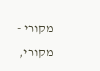מקורי - מקורי,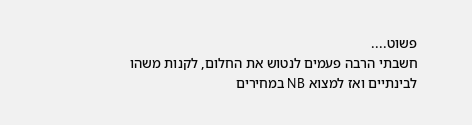פשוט....
חשבתי הרבה פעמים לנטוש את החלום, לקנות משהו לבינתיים ואז למצוא NB במחירים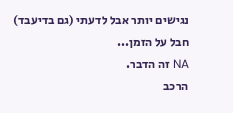נגישים יותר אבל לדעתי (גם בדיעבד) חבל על הזמן...
NA זה הדבר.
הרכב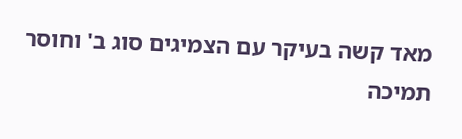מאד קשה בעיקר עם הצמיגים סוג ב' וחוסר תמיכה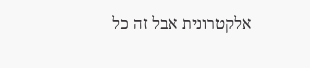אלקטרונית אבל זה כל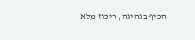הכיף בנהיגה, ריכוז מלא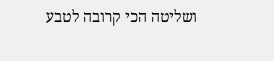ושליטה הכי קרובה לטבע